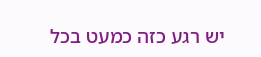יש רגע כזה כמעט בכל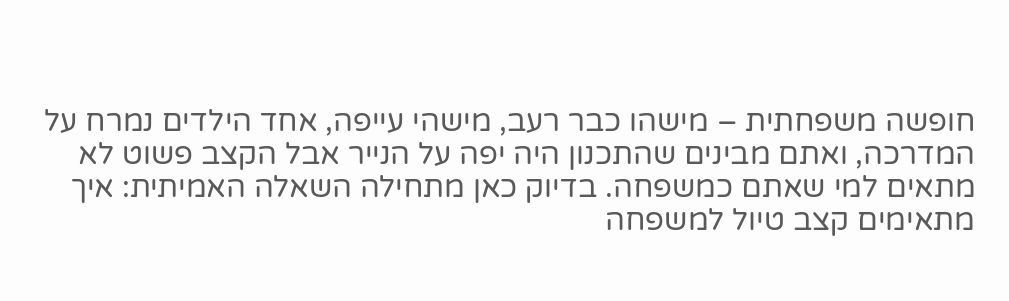חופשה משפחתית – מישהו כבר רעב, מישהי עייפה, אחד הילדים נמרח על המדרכה, ואתם מבינים שהתכנון היה יפה על הנייר אבל הקצב פשוט לא מתאים למי שאתם כמשפחה. בדיוק כאן מתחילה השאלה האמיתית: איך מתאימים קצב טיול למשפחה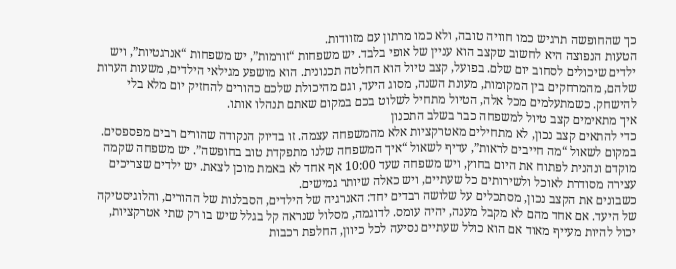כך שהחופשה תרגיש כמו חוויה טובה, ולא כמו מרתון עם מזוודות.
הטעות הנפוצה היא לחשוב שקצב הוא עניין של אופי בלבד. יש משפחות “זורמות”, יש משפחות “אנרגטיות”, ויש ילדים שיכולים לסחוב יום שלם. בפועל, קצב טיול הוא החלטה תכנונית. הוא מושפע מגילאי הילדים, משעות הערות שלהם, מהמרחקים בין המקומות, מעונת השנה, מסוג היעד, וגם מהיכולת שלכם כהורים להחזיק יום מלא בלי להישחק. כשמתעלמים מכל אלה, הטיול מתחיל לשלוט בכם במקום שאתם תנהלו אותו.
איך מתאימים קצב טיול למשפחה כבר בשלב התכנון
כדי להתאים קצב נכון, לא מתחילים מאטרקציות אלא מהמשפחה עצמה. זו בדיוק הנקודה שהורים רבים מפספסים. במקום לשאול “מה חייבים לראות”, עדיף לשאול “איך המשפחה שלנו מתפקדת טוב בחופשה”. יש משפחה שקמה מוקדם ונהנית לפתוח את היום בחוץ, ויש משפחה שעד 10:00 אף אחד לא באמת מוכן לצאת. יש ילדים שצריכים עצירה מסודרת לאוכל ולשירותים כל שעתיים, ויש כאלה שיותר גמישים.
כשבונים את הקצב נכון, מסתכלים על שלושה רבדים יחד: האנרגיה של הילדים, הסבלנות של ההורים, והלוגיסטיקה של היעד. אם אחד מהם לא מקבל מענה, יהיה עומס. לדוגמה, מסלול שנראה קל בגלל שיש בו רק שתי אטרקציות, יכול להיות מעייף מאוד אם הוא כולל שעתיים נסיעה לכל כיוון, החלפת רכבות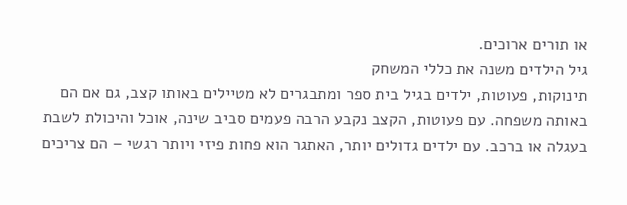או תורים ארוכים.
גיל הילדים משנה את כללי המשחק
תינוקות, פעוטות, ילדים בגיל בית ספר ומתבגרים לא מטיילים באותו קצב, גם אם הם באותה משפחה. עם פעוטות, הקצב נקבע הרבה פעמים סביב שינה, אוכל והיכולת לשבת בעגלה או ברכב. עם ילדים גדולים יותר, האתגר הוא פחות פיזי ויותר רגשי – הם צריכים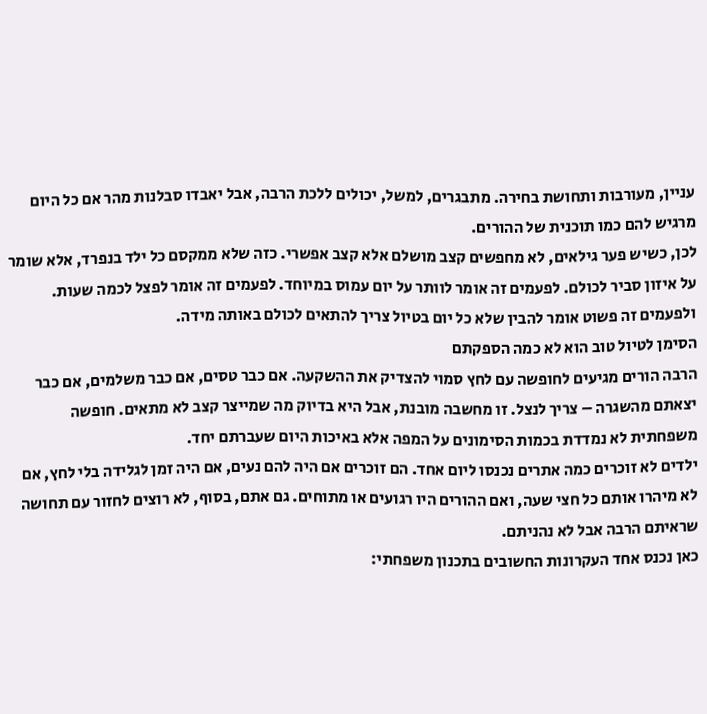עניין, מעורבות ותחושת בחירה. מתבגרים, למשל, יכולים ללכת הרבה, אבל יאבדו סבלנות מהר אם כל היום מרגיש להם כמו תוכנית של ההורים.
לכן, כשיש פער גילאים, לא מחפשים קצב מושלם אלא קצב אפשרי. כזה שלא ממקסם כל ילד בנפרד, אלא שומר על איזון סביר לכולם. לפעמים זה אומר לוותר על יום עמוס במיוחד. לפעמים זה אומר לפצל לכמה שעות. ולפעמים זה פשוט אומר להבין שלא כל יום בטיול צריך להתאים לכולם באותה מידה.
הסימן לטיול טוב הוא לא כמה הספקתם
הרבה הורים מגיעים לחופשה עם לחץ סמוי להצדיק את ההשקעה. אם כבר טסים, אם כבר משלמים, אם כבר יצאתם מהשגרה – צריך לנצל. זו מחשבה מובנת, אבל היא בדיוק מה שמייצר קצב לא מתאים. חופשה משפחתית לא נמדדת בכמות הסימונים על המפה אלא באיכות היום שעברתם יחד.
ילדים לא זוכרים כמה אתרים נכנסו ליום אחד. הם זוכרים אם היה להם נעים, אם היה זמן לגלידה בלי לחץ, אם לא מיהרו אותם כל חצי שעה, ואם ההורים היו רגועים או מתוחים. גם אתם, בסוף, לא רוצים לחזור עם תחושה שראיתם הרבה אבל לא נהניתם.
כאן נכנס אחד העקרונות החשובים בתכנון משפחתי: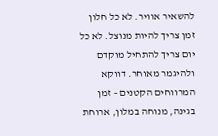להשאיר אוויר. לא כל חלון זמן צריך להיות מנוצל. לא כל יום צריך להתחיל מוקדם ולהיגמר מאוחר. דווקא המרווחים הקטנים – זמן בגינה, מנוחה במלון, ארוחת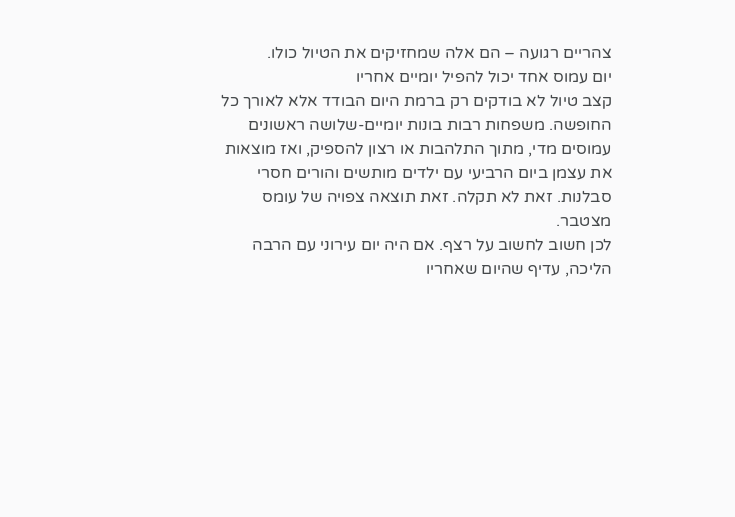צהריים רגועה – הם אלה שמחזיקים את הטיול כולו.
יום עמוס אחד יכול להפיל יומיים אחריו
קצב טיול לא בודקים רק ברמת היום הבודד אלא לאורך כל החופשה. משפחות רבות בונות יומיים-שלושה ראשונים עמוסים מדי, מתוך התלהבות או רצון להספיק, ואז מוצאות את עצמן ביום הרביעי עם ילדים מותשים והורים חסרי סבלנות. זאת לא תקלה. זאת תוצאה צפויה של עומס מצטבר.
לכן חשוב לחשוב על רצף. אם היה יום עירוני עם הרבה הליכה, עדיף שהיום שאחריו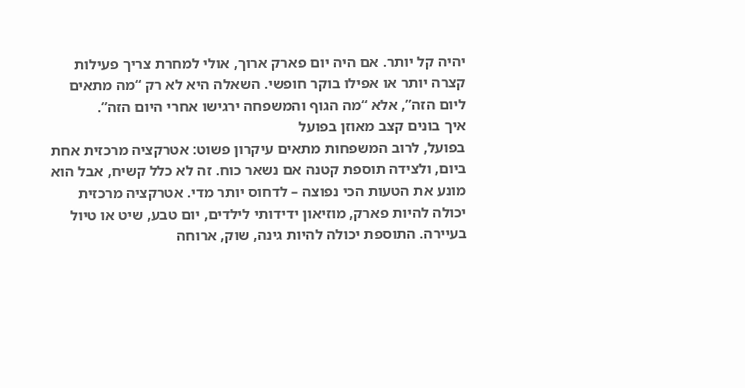יהיה קל יותר. אם היה יום פארק ארוך, אולי למחרת צריך פעילות קצרה יותר או אפילו בוקר חופשי. השאלה היא לא רק “מה מתאים ליום הזה”, אלא “מה הגוף והמשפחה ירגישו אחרי היום הזה”.
איך בונים קצב מאוזן בפועל
בפועל, לרוב המשפחות מתאים עיקרון פשוט: אטרקציה מרכזית אחת ביום, ולצידה תוספת קטנה אם נשאר כוח. זה לא כלל קשיח, אבל הוא מונע את הטעות הכי נפוצה – לדחוס יותר מדי. אטרקציה מרכזית יכולה להיות פארק, מוזיאון ידידותי לילדים, יום טבע, שיט או טיול בעיירה. התוספת יכולה להיות גינה, שוק, ארוחה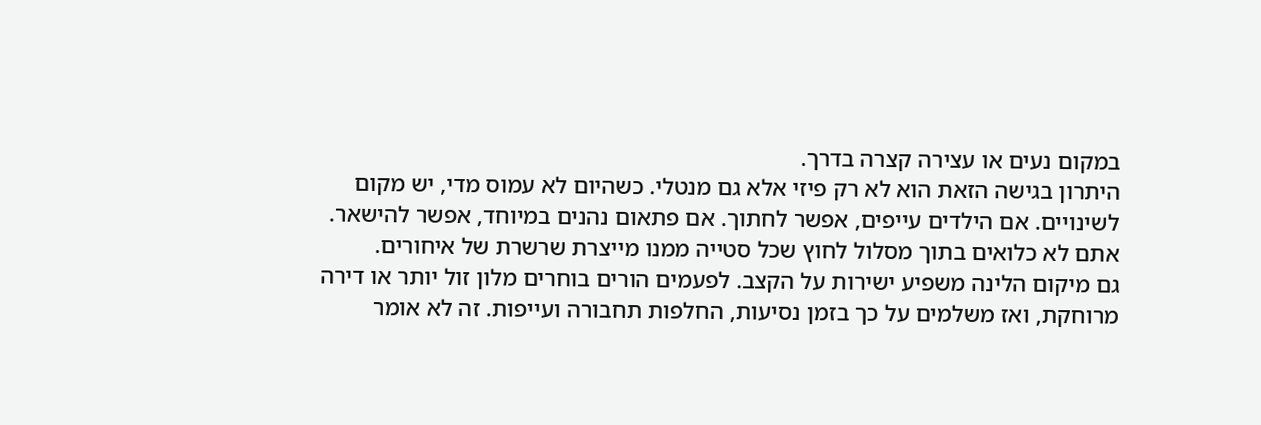במקום נעים או עצירה קצרה בדרך.
היתרון בגישה הזאת הוא לא רק פיזי אלא גם מנטלי. כשהיום לא עמוס מדי, יש מקום לשינויים. אם הילדים עייפים, אפשר לחתוך. אם פתאום נהנים במיוחד, אפשר להישאר. אתם לא כלואים בתוך מסלול לחוץ שכל סטייה ממנו מייצרת שרשרת של איחורים.
גם מיקום הלינה משפיע ישירות על הקצב. לפעמים הורים בוחרים מלון זול יותר או דירה מרוחקת, ואז משלמים על כך בזמן נסיעות, החלפות תחבורה ועייפות. זה לא אומר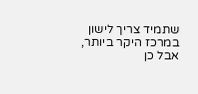שתמיד צריך לישון במרכז היקר ביותר, אבל כן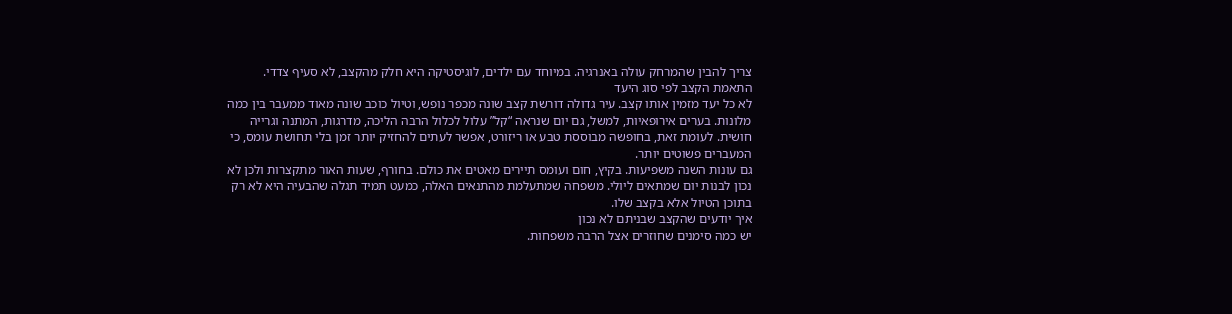צריך להבין שהמרחק עולה באנרגיה. במיוחד עם ילדים, לוגיסטיקה היא חלק מהקצב, לא סעיף צדדי.
התאמת הקצב לפי סוג היעד
לא כל יעד מזמין אותו קצב. עיר גדולה דורשת קצב שונה מכפר נופש, וטיול כוכב שונה מאוד ממעבר בין כמה מלונות. בערים אירופאיות, למשל, גם יום שנראה “קל” עלול לכלול הרבה הליכה, מדרגות, המתנה וגרייה חושית. לעומת זאת, בחופשה מבוססת טבע או ריזורט, אפשר לעתים להחזיק יותר זמן בלי תחושת עומס, כי המעברים פשוטים יותר.
גם עונות השנה משפיעות. בקיץ, חום ועומס תיירים מאטים את כולם. בחורף, שעות האור מתקצרות ולכן לא נכון לבנות יום שמתאים ליולי. משפחה שמתעלמת מהתנאים האלה, כמעט תמיד תגלה שהבעיה היא לא רק בתוכן הטיול אלא בקצב שלו.
איך יודעים שהקצב שבניתם לא נכון
יש כמה סימנים שחוזרים אצל הרבה משפחות.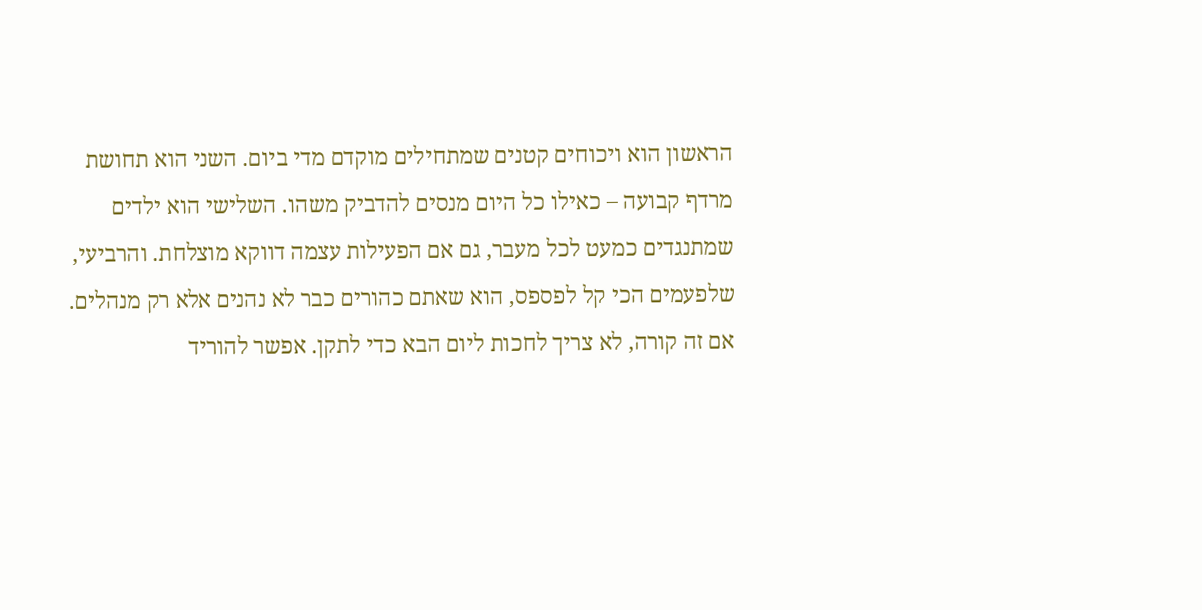הראשון הוא ויכוחים קטנים שמתחילים מוקדם מדי ביום. השני הוא תחושת מרדף קבועה – כאילו כל היום מנסים להדביק משהו. השלישי הוא ילדים שמתנגדים כמעט לכל מעבר, גם אם הפעילות עצמה דווקא מוצלחת. והרביעי, שלפעמים הכי קל לפספס, הוא שאתם כהורים כבר לא נהנים אלא רק מנהלים.
אם זה קורה, לא צריך לחכות ליום הבא כדי לתקן. אפשר להוריד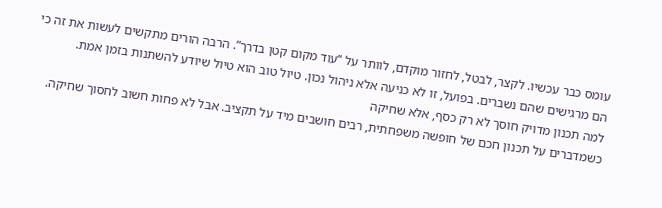עומס כבר עכשיו. לקצר, לבטל, לחזור מוקדם, לוותר על “עוד מקום קטן בדרך”. הרבה הורים מתקשים לעשות את זה כי הם מרגישים שהם נשברים. בפועל, זו לא כניעה אלא ניהול נכון. טיול טוב הוא טיול שיודע להשתנות בזמן אמת.
למה תכנון מדויק חוסך לא רק כסף, אלא שחיקה
כשמדברים על תכנון חכם של חופשה משפחתית, רבים חושבים מיד על תקציב. אבל לא פחות חשוב לחסוך שחיקה.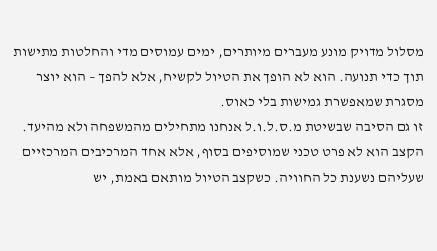מסלול מדויק מונע מעברים מיותרים, ימים עמוסים מדי והחלטות מתישות תוך כדי תנועה. הוא לא הופך את הטיול לקשיח, אלא להפך – הוא יוצר מסגרת שמאפשרת גמישות בלי כאוס.
זו גם הסיבה שבשיטת מ.ס.ל.ו.ל אנחנו מתחילים מהמשפחה ולא מהיעד. הקצב הוא לא פרט טכני שמוסיפים בסוף, אלא אחד המרכיבים המרכזיים שעליהם נשענת כל החוויה. כשקצב הטיול מותאם באמת, יש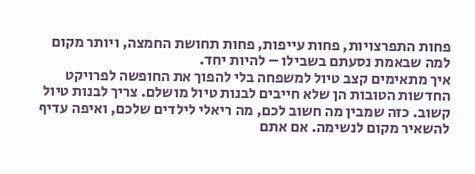פחות התפרצויות, פחות עייפות, פחות תחושת החמצה, ויותר מקום למה שבאמת נסעתם בשבילו – להיות יחד.
איך מתאימים קצב טיול למשפחה בלי להפוך את החופשה לפרויקט
החדשות הטובות הן שלא חייבים לבנות טיול מושלם. צריך לבנות טיול קשוב. כזה שמבין מה חשוב לכם, מה ריאלי לילדים שלכם, ואיפה עדיף להשאיר מקום לנשימה. אם אתם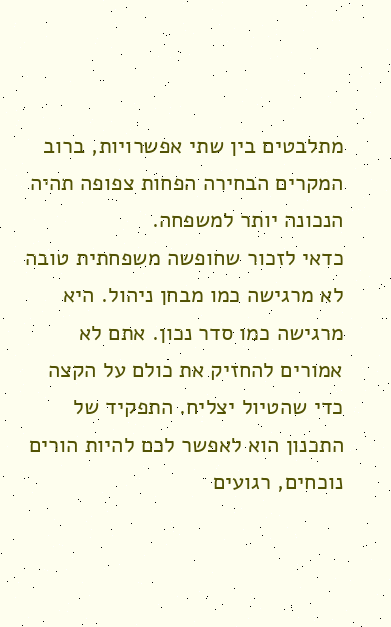מתלבטים בין שתי אפשרויות, ברוב המקרים הבחירה הפחות צפופה תהיה הנכונה יותר למשפחה.
כדאי לזכור שחופשה משפחתית טובה לא מרגישה כמו מבחן ניהול. היא מרגישה כמו סדר נכון. אתם לא אמורים להחזיק את כולם על הקצה כדי שהטיול יצליח. התפקיד של התכנון הוא לאפשר לכם להיות הורים נוכחים, רגועים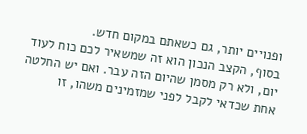ופנויים יותר, גם כשאתם במקום חדש.
בסוף, הקצב הנכון הוא זה שמשאיר לכם כוח לעוד יום, ולא רק מסמן שהיום הזה עבר. ואם יש החלטה אחת שכדאי לקבל לפני שמזמינים משהו, זו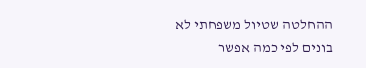ההחלטה שטיול משפחתי לא בונים לפי כמה אפשר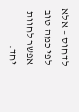לדחוס – אלא לפי כמה טוב אפשר לחוות יחד.